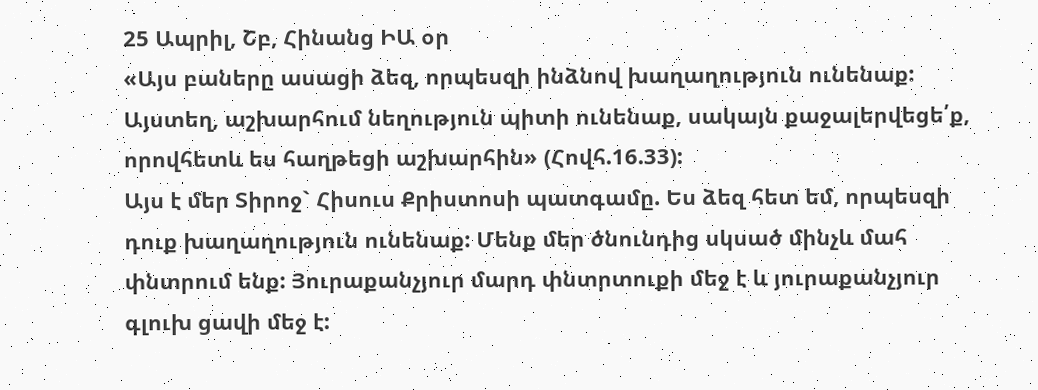25 Ապրիլ, Շբ, Հինանց ԻԱ օր
«Այս բաները ասացի ձեզ, որպեսզի ինձնով խաղաղություն ունենաք: Այստեղ, աշխարհում նեղություն պիտի ունենաք, սակայն քաջալերվեցե՛ք, որովհետև ես հաղթեցի աշխարհին» (Հովհ.16.33):
Այս է մեր Տիրոջ` Հիսուս Քրիստոսի պատգամը. Ես ձեզ հետ եմ, որպեսզի դուք խաղաղություն ունենաք: Մենք մեր ծնունդից սկսած մինչև մահ փնտրում ենք: Յուրաքանչյուր մարդ փնտրտուքի մեջ է և յուրաքանչյուր գլուխ ցավի մեջ է: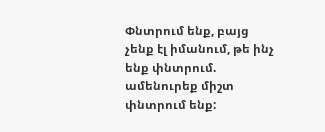Փնտրում ենք, բայց չենք էլ իմանում, թե ինչ ենք փնտրում. ամենուրեք միշտ փնտրում ենք: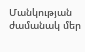Մանկության ժամանակ մեր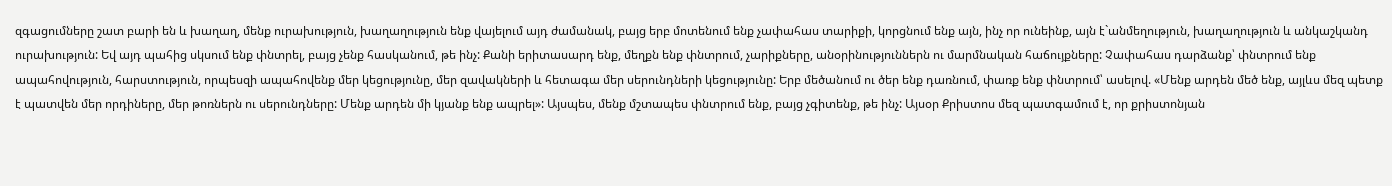զգացումները շատ բարի են և խաղաղ, մենք ուրախություն, խաղաղություն ենք վայելում այդ ժամանակ, բայց երբ մոտենում ենք չափահաս տարիքի, կորցնում ենք այն, ինչ որ ունեինք, այն է`անմեղություն, խաղաղություն և անկաշկանդ ուրախություն: Եվ այդ պահից սկսում ենք փնտրել, բայց չենք հասկանում, թե ինչ: Քանի երիտասարդ ենք, մեղքն ենք փնտրում, չարիքները, անօրինություններն ու մարմնական հաճույքները: Չափահաս դարձանք՝ փնտրում ենք ապահովություն, հարստություն, որպեսզի ապահովենք մեր կեցությունը, մեր զավակների և հետագա մեր սերունդների կեցությունը: Երբ մեծանում ու ծեր ենք դառնում, փառք ենք փնտրում՝ ասելով. «Մենք արդեն մեծ ենք, այլևս մեզ պետք է պատվեն մեր որդիները, մեր թոռներն ու սերունդները: Մենք արդեն մի կյանք ենք ապրել»: Այսպես, մենք մշտապես փնտրում ենք, բայց չգիտենք, թե ինչ: Այսօր Քրիստոս մեզ պատգամում է, որ քրիստոնյան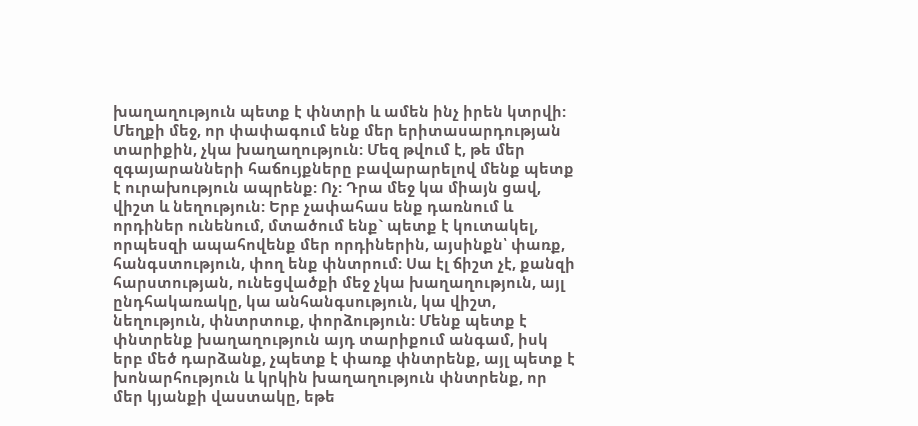խաղաղություն պետք է փնտրի և ամեն ինչ իրեն կտրվի: Մեղքի մեջ, որ փափագում ենք մեր երիտասարդության տարիքին, չկա խաղաղություն: Մեզ թվում է, թե մեր զգայարանների հաճույքները բավարարելով մենք պետք է ուրախություն ապրենք: Ոչ: Դրա մեջ կա միայն ցավ, վիշտ և նեղություն: Երբ չափահաս ենք դառնում և որդիներ ունենում, մտածում ենք` պետք է կուտակել, որպեսզի ապահովենք մեր որդիներին, այսինքն՝ փառք, հանգստություն, փող ենք փնտրում: Սա էլ ճիշտ չէ, քանզի հարստության, ունեցվածքի մեջ չկա խաղաղություն, այլ ընդհակառակը, կա անհանգսություն, կա վիշտ, նեղություն, փնտրտուք, փորձություն: Մենք պետք է փնտրենք խաղաղություն այդ տարիքում անգամ, իսկ երբ մեծ դարձանք, չպետք է փառք փնտրենք, այլ պետք է խոնարհություն և կրկին խաղաղություն փնտրենք, որ մեր կյանքի վաստակը, եթե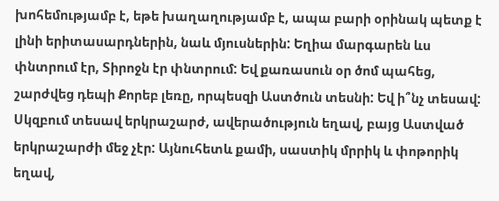խոհեմությամբ է, եթե խաղաղությամբ է, ապա բարի օրինակ պետք է լինի երիտասարդներին, նաև մյուսներին: Եղիա մարգարեն ևս փնտրում էր, Տիրոջն էր փնտրում: Եվ քառասուն օր ծոմ պահեց, շարժվեց դեպի Քորեբ լեռը, որպեսզի Աստծուն տեսնի: Եվ ի՞նչ տեսավ: Սկզբում տեսավ երկրաշարժ, ավերածություն եղավ, բայց Աստված երկրաշարժի մեջ չէր: Այնուհետև քամի, սաստիկ մրրիկ և փոթորիկ եղավ,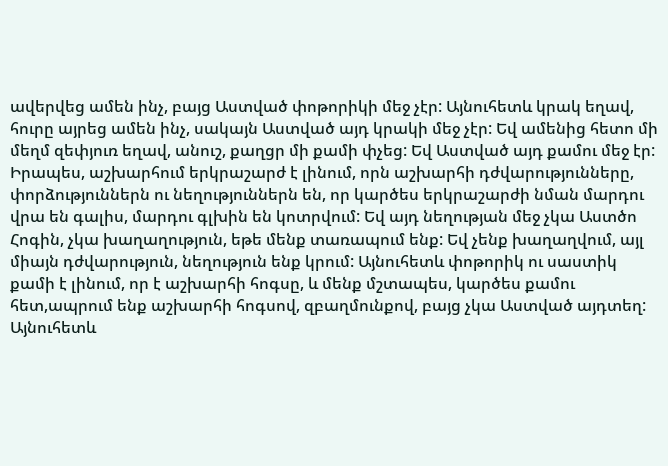ավերվեց ամեն ինչ, բայց Աստված փոթորիկի մեջ չէր: Այնուհետև կրակ եղավ, հուրը այրեց ամեն ինչ, սակայն Աստված այդ կրակի մեջ չէր: Եվ ամենից հետո մի մեղմ զեփյուռ եղավ, անուշ, քաղցր մի քամի փչեց: Եվ Աստված այդ քամու մեջ էր: Իրապես, աշխարհում երկրաշարժ է լինում, որն աշխարհի դժվարությունները, փորձություններն ու նեղություններն են, որ կարծես երկրաշարժի նման մարդու վրա են գալիս, մարդու գլխին են կոտրվում: Եվ այդ նեղության մեջ չկա Աստծո Հոգին, չկա խաղաղություն, եթե մենք տառապում ենք: Եվ չենք խաղաղվում, այլ միայն դժվարություն, նեղություն ենք կրում: Այնուհետև փոթորիկ ու սաստիկ քամի է լինում, որ է աշխարհի հոգսը, և մենք մշտապես, կարծես քամու հետ,ապրում ենք աշխարհի հոգսով, զբաղմունքով, բայց չկա Աստված այդտեղ: Այնուհետև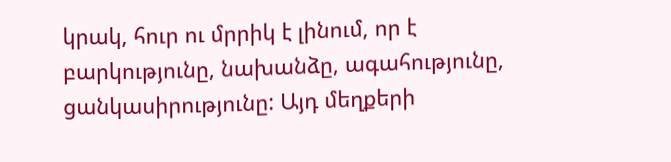կրակ, հուր ու մրրիկ է լինում, որ է բարկությունը, նախանձը, ագահությունը, ցանկասիրությունը: Այդ մեղքերի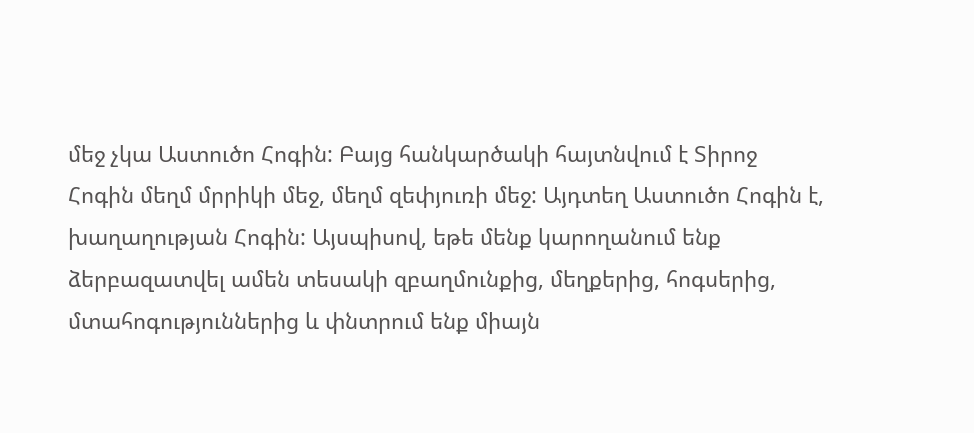մեջ չկա Աստուծո Հոգին: Բայց հանկարծակի հայտնվում է Տիրոջ Հոգին մեղմ մրրիկի մեջ, մեղմ զեփյուռի մեջ: Այդտեղ Աստուծո Հոգին է, խաղաղության Հոգին: Այսպիսով, եթե մենք կարողանում ենք ձերբազատվել ամեն տեսակի զբաղմունքից, մեղքերից, հոգսերից, մտահոգություններից և փնտրում ենք միայն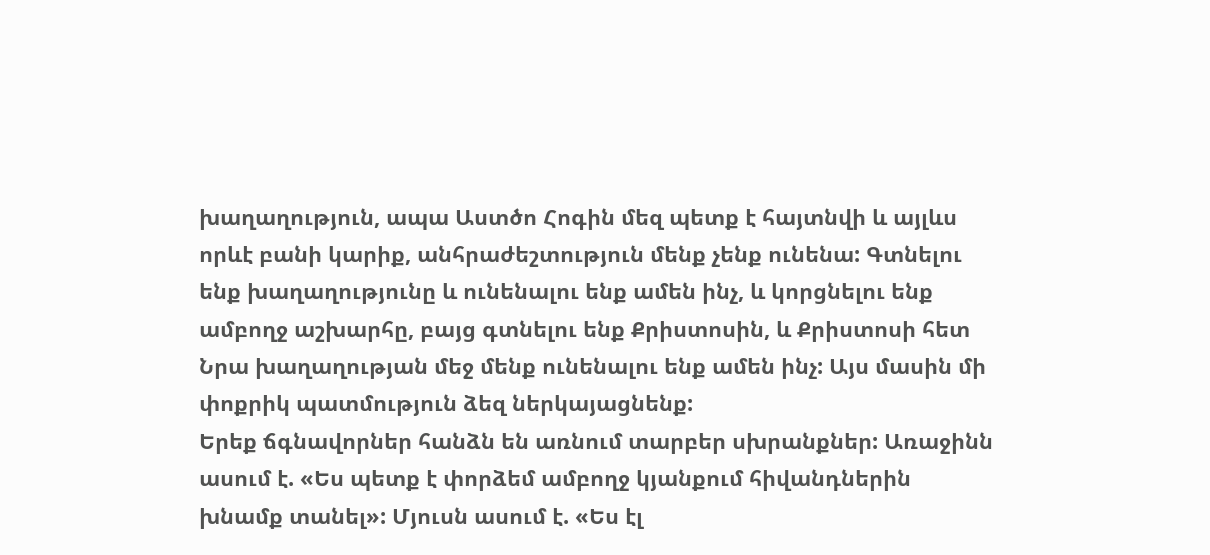խաղաղություն, ապա Աստծո Հոգին մեզ պետք է հայտնվի և այլևս որևէ բանի կարիք, անհրաժեշտություն մենք չենք ունենա: Գտնելու ենք խաղաղությունը և ունենալու ենք ամեն ինչ, և կորցնելու ենք ամբողջ աշխարհը, բայց գտնելու ենք Քրիստոսին, և Քրիստոսի հետ Նրա խաղաղության մեջ մենք ունենալու ենք ամեն ինչ: Այս մասին մի փոքրիկ պատմություն ձեզ ներկայացնենք:
Երեք ճգնավորներ հանձն են առնում տարբեր սխրանքներ: Առաջինն ասում է. «Ես պետք է փորձեմ ամբողջ կյանքում հիվանդներին խնամք տանել»: Մյուսն ասում է. «Ես էլ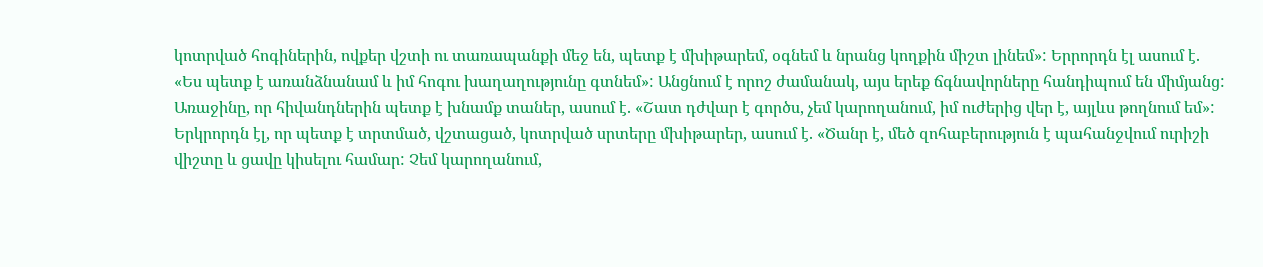կոտրված հոգիներին, ովքեր վշտի ու տառապանքի մեջ են, պետք է մխիթարեմ, օգնեմ և նրանց կողքին միշտ լինեմ»: Երրորդն էլ ասում է. «Ես պետք է առանձնանամ և իմ հոգու խաղաղությունը գտնեմ»: Անցնում է որոշ ժամանակ, այս երեք ճգնավորները հանդիպում են միմյանց: Առաջինը, որ հիվանդներին պետք է խնամք տաներ, ասում է. «Շատ դժվար է գործս, չեմ կարողանում, իմ ուժերից վեր է, այլևս թողնում եմ»: Երկրորդն էլ, որ պետք է տրտմած, վշտացած, կոտրված սրտերը մխիթարեր, ասում է. «Ծանր է, մեծ զոհաբերություն է պահանջվում ուրիշի վիշտը և ցավը կիսելու համար: Չեմ կարողանում,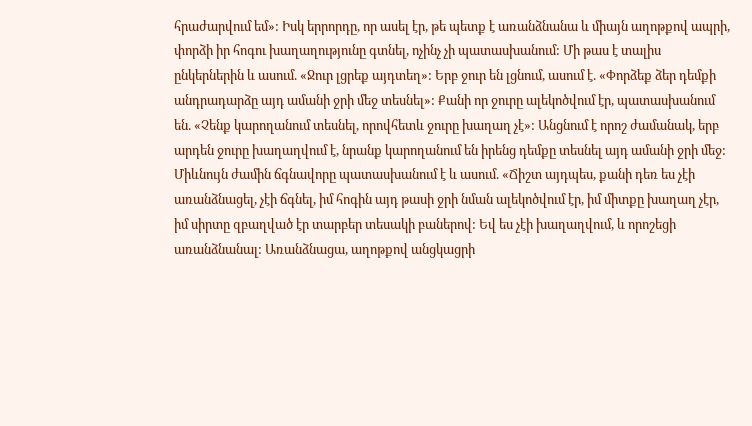հրաժարվում եմ»: Իսկ երրորդը, որ ասել էր, թե պետք է առանձնանա և միայն աղոթքով ապրի, փորձի իր հոգու խաղաղությունը գտնել, ոչինչ չի պատասխանում: Մի թաս է տալիս ընկերներին և ասում. «Ջուր լցրեք այդտեղ»: Երբ ջուր են լցնում, ասում է. «Փորձեք ձեր դեմքի անդրադարձը այդ ամանի ջրի մեջ տեսնել»: Քանի որ ջուրը ալեկոծվում էր, պատասխանում են. «Չենք կարողանում տեսնել, որովհետև ջուրը խաղաղ չէ»: Անցնում է որոշ ժամանակ, երբ արդեն ջուրը խաղաղվում է, նրանք կարողանում են իրենց դեմքը տեսնել այդ ամանի ջրի մեջ: Միևնույն ժամին ճգնավորը պատասխանում է և ասում. «Ճիշտ այդպես, քանի դեռ ես չէի առանձնացել, չէի ճգնել, իմ հոգին այդ թասի ջրի նման ալեկոծվում էր, իմ միտքը խաղաղ չէր, իմ սիրտը զբաղված էր տարբեր տեսակի բաներով: Եվ ես չէի խաղաղվում, և որոշեցի առանձնանալ: Առանձնացա, աղոթքով անցկացրի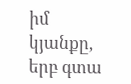իմ կյանքը, երբ գտա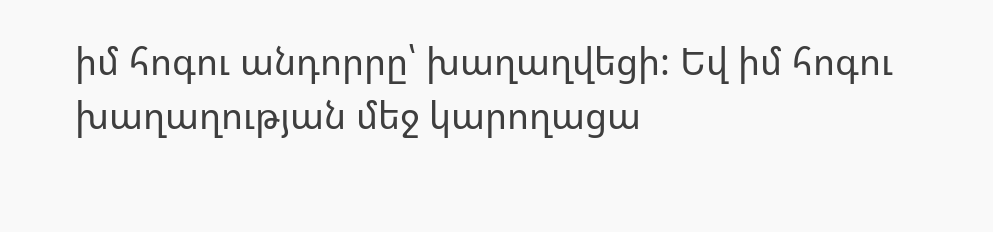իմ հոգու անդորրը՝ խաղաղվեցի: Եվ իմ հոգու խաղաղության մեջ կարողացա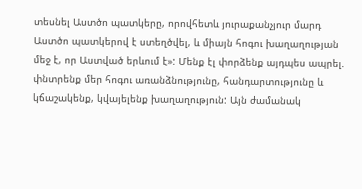տեսնել Աստծո պատկերը, որովհետև յուրաքանչյուր մարդ Աստծո պատկերով է ստեղծվել, և միայն հոգու խաղաղության մեջ է, որ Աստված երևում է»: Մենք էլ փորձենք այդպես ապրել. փնտրենք մեր հոգու առանձնությունը, հանդարտությունը և կճաշակենք, կվայելենք խաղաղություն: Այն ժամանակ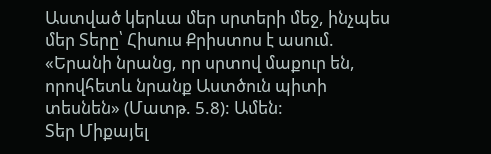Աստված կերևա մեր սրտերի մեջ, ինչպես մեր Տերը՝ Հիսուս Քրիստոս է ասում. «Երանի նրանց, որ սրտով մաքուր են, որովհետև նրանք Աստծուն պիտի տեսնեն» (Մատթ. 5.8): Ամեն:
Տեր Միքայել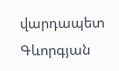վարդապետ Գևորգյան